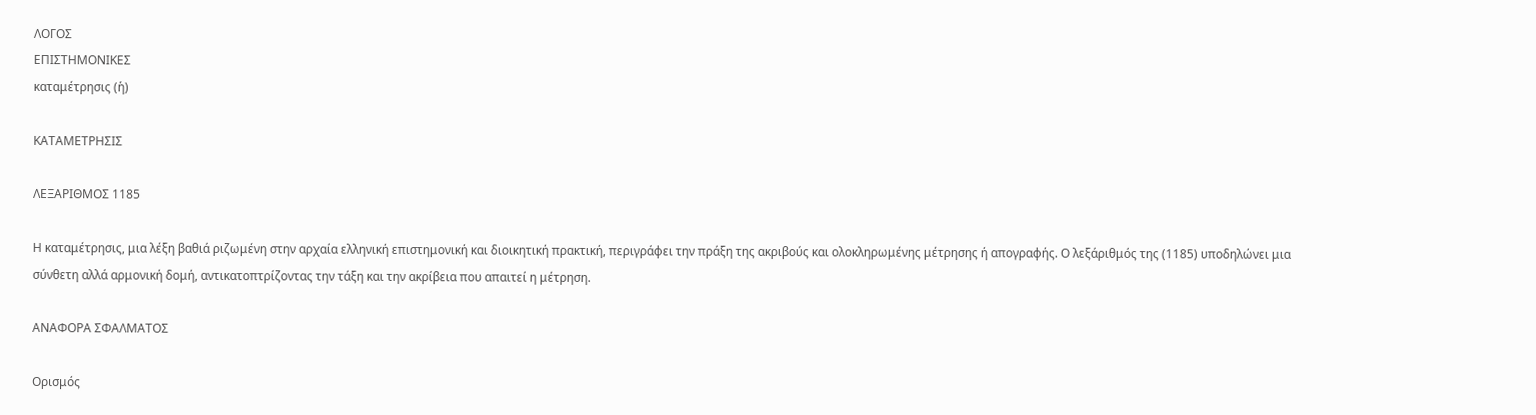ΛΟΓΟΣ
ΕΠΙΣΤΗΜΟΝΙΚΕΣ
καταμέτρησις (ἡ)

ΚΑΤΑΜΕΤΡΗΣΙΣ

ΛΕΞΑΡΙΘΜΟΣ 1185

Η καταμέτρησις, μια λέξη βαθιά ριζωμένη στην αρχαία ελληνική επιστημονική και διοικητική πρακτική, περιγράφει την πράξη της ακριβούς και ολοκληρωμένης μέτρησης ή απογραφής. Ο λεξάριθμός της (1185) υποδηλώνει μια σύνθετη αλλά αρμονική δομή, αντικατοπτρίζοντας την τάξη και την ακρίβεια που απαιτεί η μέτρηση.

ΑΝΑΦΟΡΑ ΣΦΑΛΜΑΤΟΣ

Ορισμός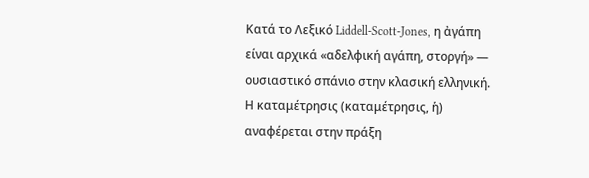Κατά το Λεξικό Liddell-Scott-Jones, η ἀγάπη είναι αρχικά «αδελφική αγάπη, στοργή» — ουσιαστικό σπάνιο στην κλασική ελληνική. Η καταμέτρησις (καταμέτρησις, ἡ) αναφέρεται στην πράξη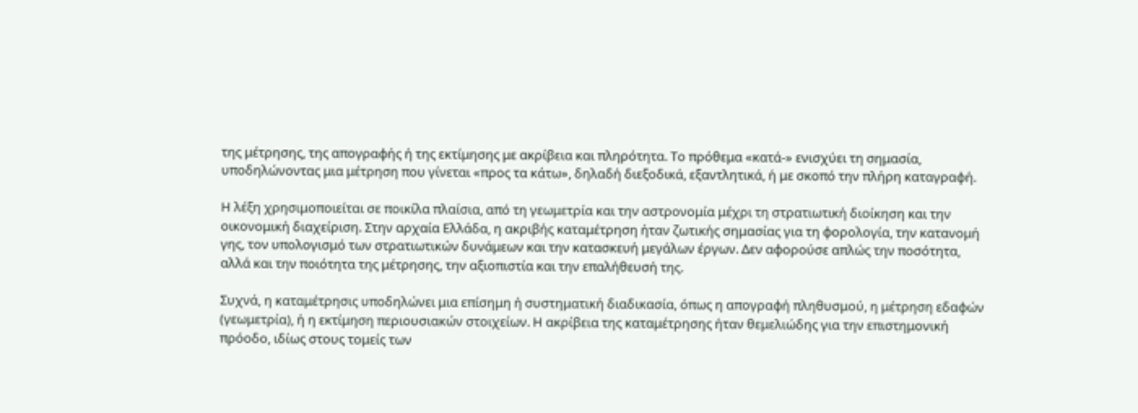της μέτρησης, της απογραφής ή της εκτίμησης με ακρίβεια και πληρότητα. Το πρόθεμα «κατά-» ενισχύει τη σημασία, υποδηλώνοντας μια μέτρηση που γίνεται «προς τα κάτω», δηλαδή διεξοδικά, εξαντλητικά, ή με σκοπό την πλήρη καταγραφή.

Η λέξη χρησιμοποιείται σε ποικίλα πλαίσια, από τη γεωμετρία και την αστρονομία μέχρι τη στρατιωτική διοίκηση και την οικονομική διαχείριση. Στην αρχαία Ελλάδα, η ακριβής καταμέτρηση ήταν ζωτικής σημασίας για τη φορολογία, την κατανομή γης, τον υπολογισμό των στρατιωτικών δυνάμεων και την κατασκευή μεγάλων έργων. Δεν αφορούσε απλώς την ποσότητα, αλλά και την ποιότητα της μέτρησης, την αξιοπιστία και την επαλήθευσή της.

Συχνά, η καταμέτρησις υποδηλώνει μια επίσημη ή συστηματική διαδικασία, όπως η απογραφή πληθυσμού, η μέτρηση εδαφών (γεωμετρία), ή η εκτίμηση περιουσιακών στοιχείων. Η ακρίβεια της καταμέτρησης ήταν θεμελιώδης για την επιστημονική πρόοδο, ιδίως στους τομείς των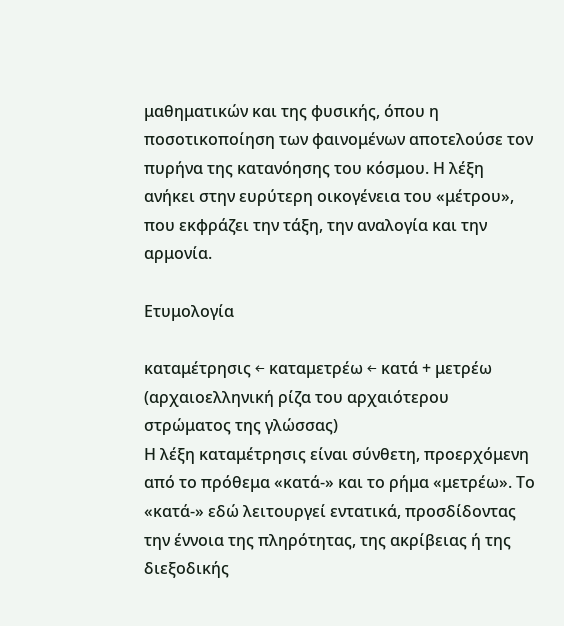μαθηματικών και της φυσικής, όπου η ποσοτικοποίηση των φαινομένων αποτελούσε τον πυρήνα της κατανόησης του κόσμου. Η λέξη ανήκει στην ευρύτερη οικογένεια του «μέτρου», που εκφράζει την τάξη, την αναλογία και την αρμονία.

Ετυμολογία

καταμέτρησις ← καταμετρέω ← κατά + μετρέω (αρχαιοελληνική ρίζα του αρχαιότερου στρώματος της γλώσσας)
Η λέξη καταμέτρησις είναι σύνθετη, προερχόμενη από το πρόθεμα «κατά-» και το ρήμα «μετρέω». Το «κατά-» εδώ λειτουργεί εντατικά, προσδίδοντας την έννοια της πληρότητας, της ακρίβειας ή της διεξοδικής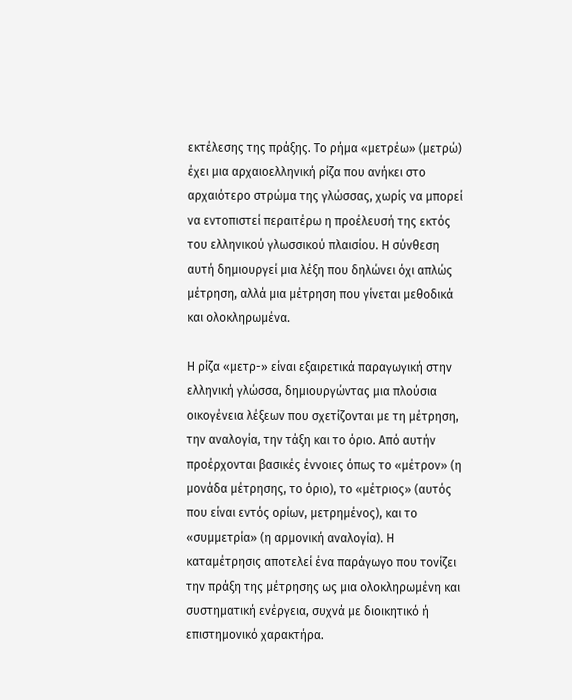εκτέλεσης της πράξης. Το ρήμα «μετρέω» (μετρώ) έχει μια αρχαιοελληνική ρίζα που ανήκει στο αρχαιότερο στρώμα της γλώσσας, χωρίς να μπορεί να εντοπιστεί περαιτέρω η προέλευσή της εκτός του ελληνικού γλωσσικού πλαισίου. Η σύνθεση αυτή δημιουργεί μια λέξη που δηλώνει όχι απλώς μέτρηση, αλλά μια μέτρηση που γίνεται μεθοδικά και ολοκληρωμένα.

Η ρίζα «μετρ-» είναι εξαιρετικά παραγωγική στην ελληνική γλώσσα, δημιουργώντας μια πλούσια οικογένεια λέξεων που σχετίζονται με τη μέτρηση, την αναλογία, την τάξη και το όριο. Από αυτήν προέρχονται βασικές έννοιες όπως το «μέτρον» (η μονάδα μέτρησης, το όριο), το «μέτριος» (αυτός που είναι εντός ορίων, μετρημένος), και το «συμμετρία» (η αρμονική αναλογία). Η καταμέτρησις αποτελεί ένα παράγωγο που τονίζει την πράξη της μέτρησης ως μια ολοκληρωμένη και συστηματική ενέργεια, συχνά με διοικητικό ή επιστημονικό χαρακτήρα.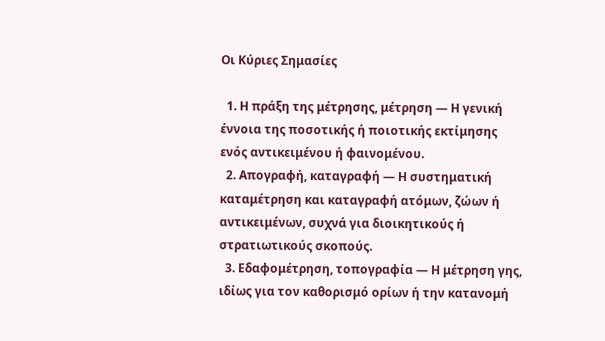Οι Κύριες Σημασίες

  1. Η πράξη της μέτρησης, μέτρηση — Η γενική έννοια της ποσοτικής ή ποιοτικής εκτίμησης ενός αντικειμένου ή φαινομένου.
  2. Απογραφή, καταγραφή — Η συστηματική καταμέτρηση και καταγραφή ατόμων, ζώων ή αντικειμένων, συχνά για διοικητικούς ή στρατιωτικούς σκοπούς.
  3. Εδαφομέτρηση, τοπογραφία — Η μέτρηση γης, ιδίως για τον καθορισμό ορίων ή την κατανομή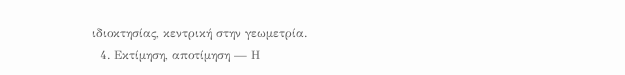ιδιοκτησίας, κεντρική στην γεωμετρία.
  4. Εκτίμηση, αποτίμηση — Η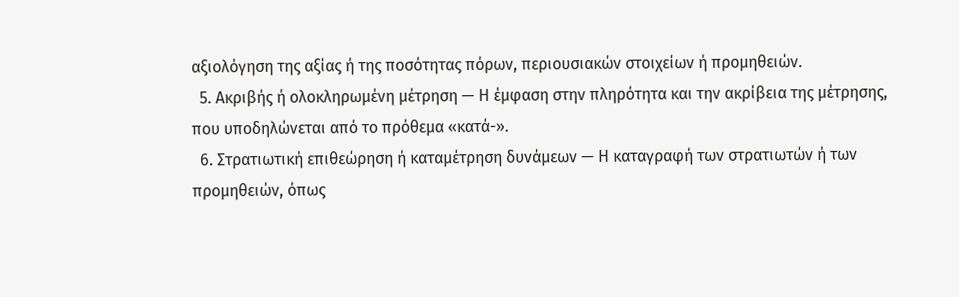αξιολόγηση της αξίας ή της ποσότητας πόρων, περιουσιακών στοιχείων ή προμηθειών.
  5. Ακριβής ή ολοκληρωμένη μέτρηση — Η έμφαση στην πληρότητα και την ακρίβεια της μέτρησης, που υποδηλώνεται από το πρόθεμα «κατά-».
  6. Στρατιωτική επιθεώρηση ή καταμέτρηση δυνάμεων — Η καταγραφή των στρατιωτών ή των προμηθειών, όπως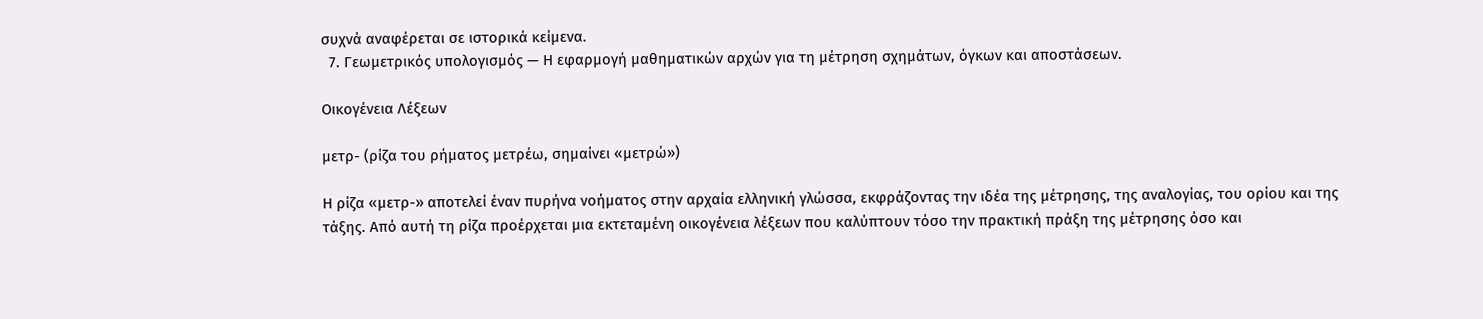συχνά αναφέρεται σε ιστορικά κείμενα.
  7. Γεωμετρικός υπολογισμός — Η εφαρμογή μαθηματικών αρχών για τη μέτρηση σχημάτων, όγκων και αποστάσεων.

Οικογένεια Λέξεων

μετρ- (ρίζα του ρήματος μετρέω, σημαίνει «μετρώ»)

Η ρίζα «μετρ-» αποτελεί έναν πυρήνα νοήματος στην αρχαία ελληνική γλώσσα, εκφράζοντας την ιδέα της μέτρησης, της αναλογίας, του ορίου και της τάξης. Από αυτή τη ρίζα προέρχεται μια εκτεταμένη οικογένεια λέξεων που καλύπτουν τόσο την πρακτική πράξη της μέτρησης όσο και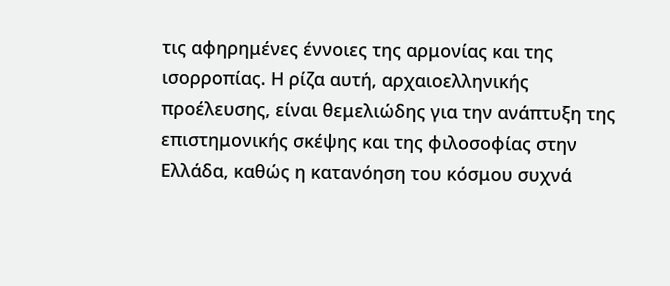τις αφηρημένες έννοιες της αρμονίας και της ισορροπίας. Η ρίζα αυτή, αρχαιοελληνικής προέλευσης, είναι θεμελιώδης για την ανάπτυξη της επιστημονικής σκέψης και της φιλοσοφίας στην Ελλάδα, καθώς η κατανόηση του κόσμου συχνά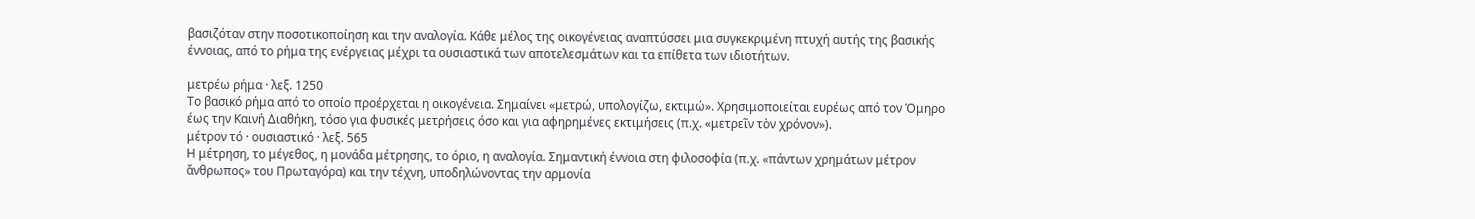βασιζόταν στην ποσοτικοποίηση και την αναλογία. Κάθε μέλος της οικογένειας αναπτύσσει μια συγκεκριμένη πτυχή αυτής της βασικής έννοιας, από το ρήμα της ενέργειας μέχρι τα ουσιαστικά των αποτελεσμάτων και τα επίθετα των ιδιοτήτων.

μετρέω ρήμα · λεξ. 1250
Το βασικό ρήμα από το οποίο προέρχεται η οικογένεια. Σημαίνει «μετρώ, υπολογίζω, εκτιμώ». Χρησιμοποιείται ευρέως από τον Όμηρο έως την Καινή Διαθήκη, τόσο για φυσικές μετρήσεις όσο και για αφηρημένες εκτιμήσεις (π.χ. «μετρεῖν τὸν χρόνον»).
μέτρον τό · ουσιαστικό · λεξ. 565
Η μέτρηση, το μέγεθος, η μονάδα μέτρησης, το όριο, η αναλογία. Σημαντική έννοια στη φιλοσοφία (π.χ. «πάντων χρημάτων μέτρον ἄνθρωπος» του Πρωταγόρα) και την τέχνη, υποδηλώνοντας την αρμονία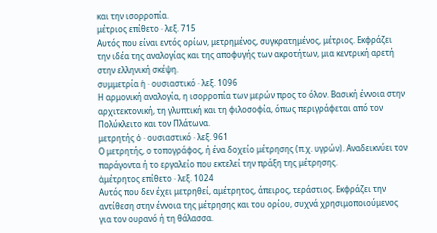και την ισορροπία.
μέτριος επίθετο · λεξ. 715
Αυτός που είναι εντός ορίων, μετρημένος, συγκρατημένος, μέτριος. Εκφράζει την ιδέα της αναλογίας και της αποφυγής των ακροτήτων, μια κεντρική αρετή στην ελληνική σκέψη.
συμμετρία ἡ · ουσιαστικό · λεξ. 1096
Η αρμονική αναλογία, η ισορροπία των μερών προς το όλον. Βασική έννοια στην αρχιτεκτονική, τη γλυπτική και τη φιλοσοφία, όπως περιγράφεται από τον Πολύκλειτο και τον Πλάτωνα.
μετρητής ὁ · ουσιαστικό · λεξ. 961
Ο μετρητής, ο τοπογράφος, ή ένα δοχείο μέτρησης (π.χ. υγρών). Αναδεικνύει τον παράγοντα ή το εργαλείο που εκτελεί την πράξη της μέτρησης.
ἀμέτρητος επίθετο · λεξ. 1024
Αυτός που δεν έχει μετρηθεί, αμέτρητος, άπειρος, τεράστιος. Εκφράζει την αντίθεση στην έννοια της μέτρησης και του ορίου, συχνά χρησιμοποιούμενος για τον ουρανό ή τη θάλασσα.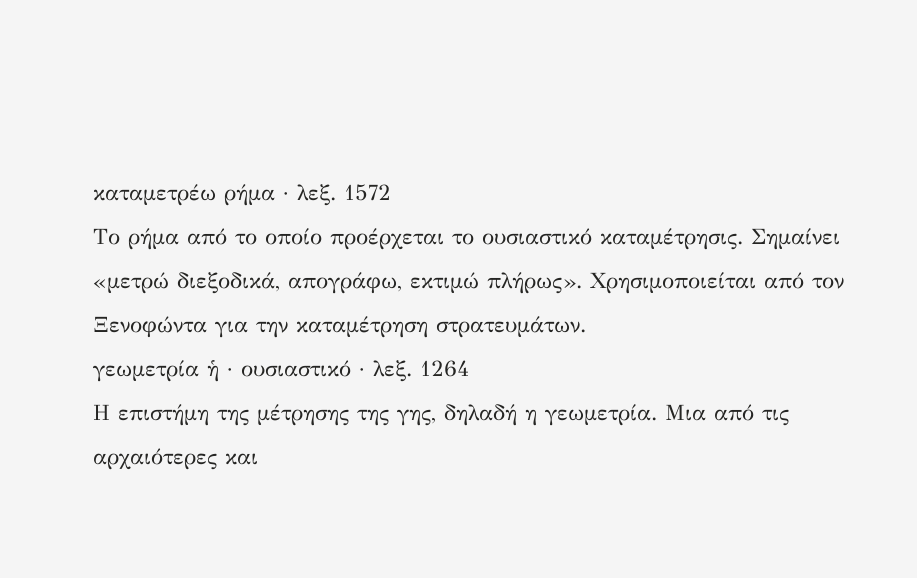καταμετρέω ρήμα · λεξ. 1572
Το ρήμα από το οποίο προέρχεται το ουσιαστικό καταμέτρησις. Σημαίνει «μετρώ διεξοδικά, απογράφω, εκτιμώ πλήρως». Χρησιμοποιείται από τον Ξενοφώντα για την καταμέτρηση στρατευμάτων.
γεωμετρία ἡ · ουσιαστικό · λεξ. 1264
Η επιστήμη της μέτρησης της γης, δηλαδή η γεωμετρία. Μια από τις αρχαιότερες και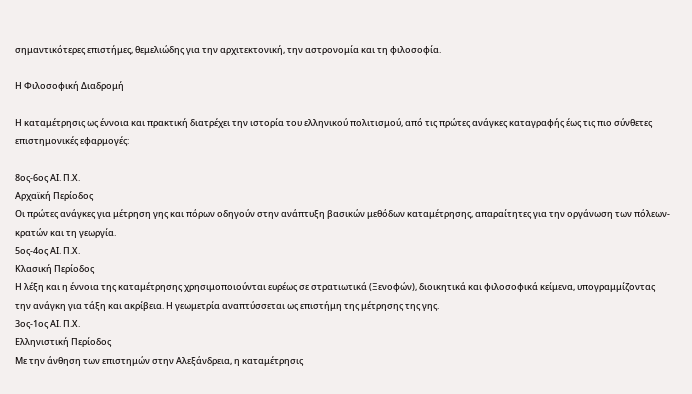σημαντικότερες επιστήμες, θεμελιώδης για την αρχιτεκτονική, την αστρονομία και τη φιλοσοφία.

Η Φιλοσοφική Διαδρομή

Η καταμέτρησις ως έννοια και πρακτική διατρέχει την ιστορία του ελληνικού πολιτισμού, από τις πρώτες ανάγκες καταγραφής έως τις πιο σύνθετες επιστημονικές εφαρμογές:

8ος-6ος ΑΙ. Π.Χ.
Αρχαϊκή Περίοδος
Οι πρώτες ανάγκες για μέτρηση γης και πόρων οδηγούν στην ανάπτυξη βασικών μεθόδων καταμέτρησης, απαραίτητες για την οργάνωση των πόλεων-κρατών και τη γεωργία.
5ος-4ος ΑΙ. Π.Χ.
Κλασική Περίοδος
Η λέξη και η έννοια της καταμέτρησης χρησιμοποιούνται ευρέως σε στρατιωτικά (Ξενοφών), διοικητικά και φιλοσοφικά κείμενα, υπογραμμίζοντας την ανάγκη για τάξη και ακρίβεια. Η γεωμετρία αναπτύσσεται ως επιστήμη της μέτρησης της γης.
3ος-1ος ΑΙ. Π.Χ.
Ελληνιστική Περίοδος
Με την άνθηση των επιστημών στην Αλεξάνδρεια, η καταμέτρησις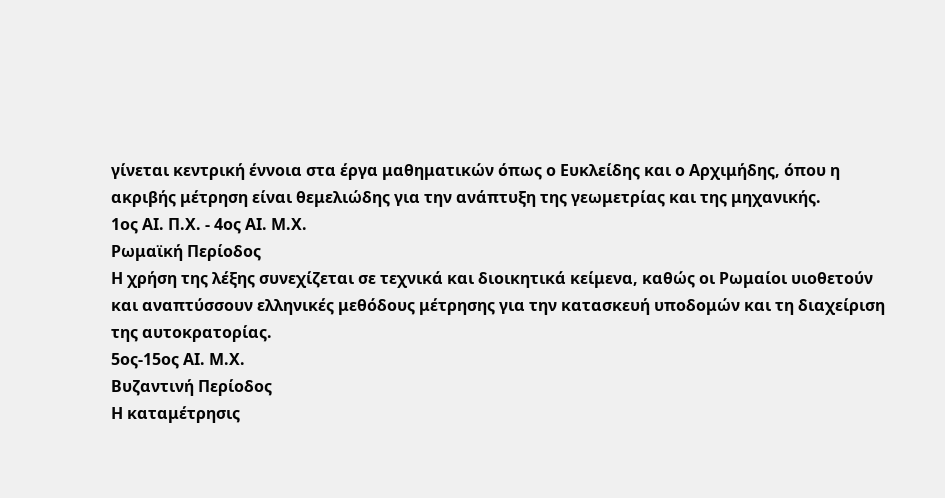γίνεται κεντρική έννοια στα έργα μαθηματικών όπως ο Ευκλείδης και ο Αρχιμήδης, όπου η ακριβής μέτρηση είναι θεμελιώδης για την ανάπτυξη της γεωμετρίας και της μηχανικής.
1ος ΑΙ. Π.Χ. - 4ος ΑΙ. Μ.Χ.
Ρωμαϊκή Περίοδος
Η χρήση της λέξης συνεχίζεται σε τεχνικά και διοικητικά κείμενα, καθώς οι Ρωμαίοι υιοθετούν και αναπτύσσουν ελληνικές μεθόδους μέτρησης για την κατασκευή υποδομών και τη διαχείριση της αυτοκρατορίας.
5ος-15ος ΑΙ. Μ.Χ.
Βυζαντινή Περίοδος
Η καταμέτρησις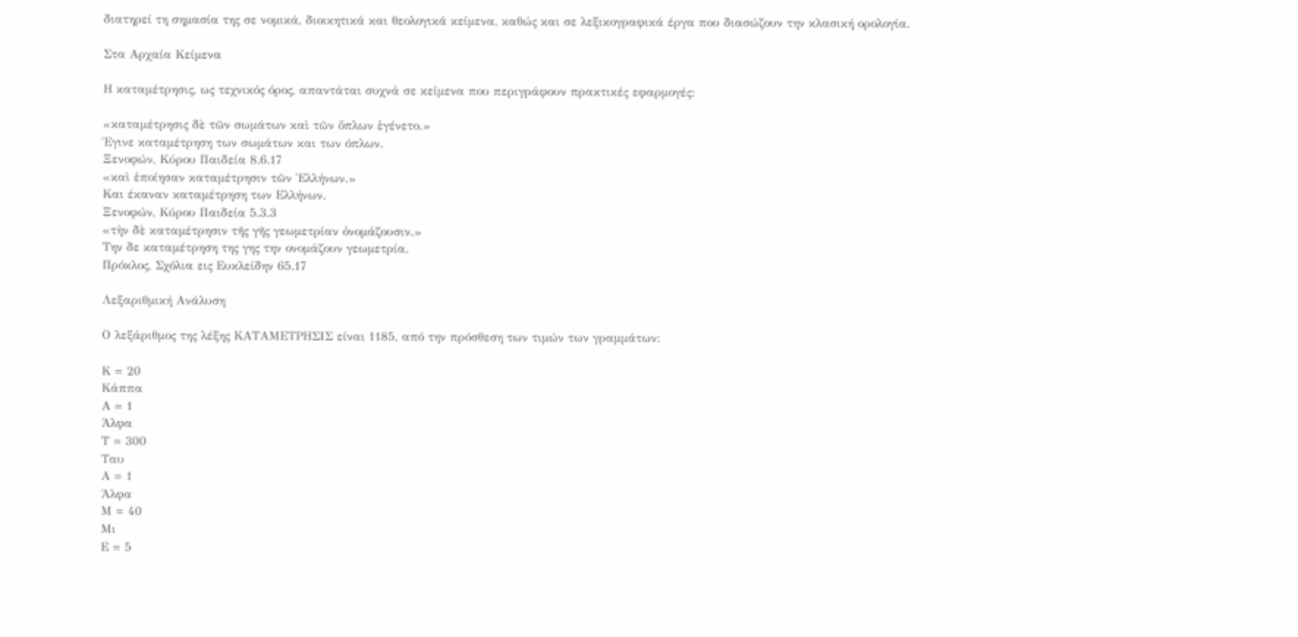διατηρεί τη σημασία της σε νομικά, διοικητικά και θεολογικά κείμενα, καθώς και σε λεξικογραφικά έργα που διασώζουν την κλασική ορολογία.

Στα Αρχαία Κείμενα

Η καταμέτρησις, ως τεχνικός όρος, απαντάται συχνά σε κείμενα που περιγράφουν πρακτικές εφαρμογές:

«καταμέτρησις δὲ τῶν σωμάτων καὶ τῶν ὅπλων ἐγένετο.»
Έγινε καταμέτρηση των σωμάτων και των όπλων.
Ξενοφών, Κύρου Παιδεία 8.6.17
«καὶ ἐποίησαν καταμέτρησιν τῶν Ἑλλήνων.»
Και έκαναν καταμέτρηση των Ελλήνων.
Ξενοφών, Κύρου Παιδεία 5.3.3
«τὴν δὲ καταμέτρησιν τῆς γῆς γεωμετρίαν ὀνομάζουσιν.»
Την δε καταμέτρηση της γης την ονομάζουν γεωμετρία.
Πρόκλος, Σχόλια εις Ευκλείδην 65.17

Λεξαριθμική Ανάλυση

Ο λεξάριθμος της λέξης ΚΑΤΑΜΕΤΡΗΣΙΣ είναι 1185, από την πρόσθεση των τιμών των γραμμάτων:

Κ = 20
Κάππα
Α = 1
Άλφα
Τ = 300
Ταυ
Α = 1
Άλφα
Μ = 40
Μι
Ε = 5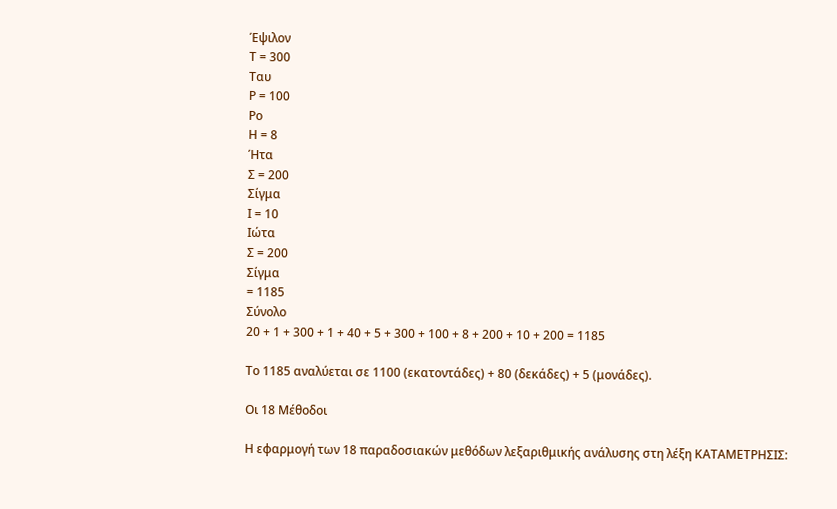Έψιλον
Τ = 300
Ταυ
Ρ = 100
Ρο
Η = 8
Ήτα
Σ = 200
Σίγμα
Ι = 10
Ιώτα
Σ = 200
Σίγμα
= 1185
Σύνολο
20 + 1 + 300 + 1 + 40 + 5 + 300 + 100 + 8 + 200 + 10 + 200 = 1185

Το 1185 αναλύεται σε 1100 (εκατοντάδες) + 80 (δεκάδες) + 5 (μονάδες).

Οι 18 Μέθοδοι

Η εφαρμογή των 18 παραδοσιακών μεθόδων λεξαριθμικής ανάλυσης στη λέξη ΚΑΤΑΜΕΤΡΗΣΙΣ: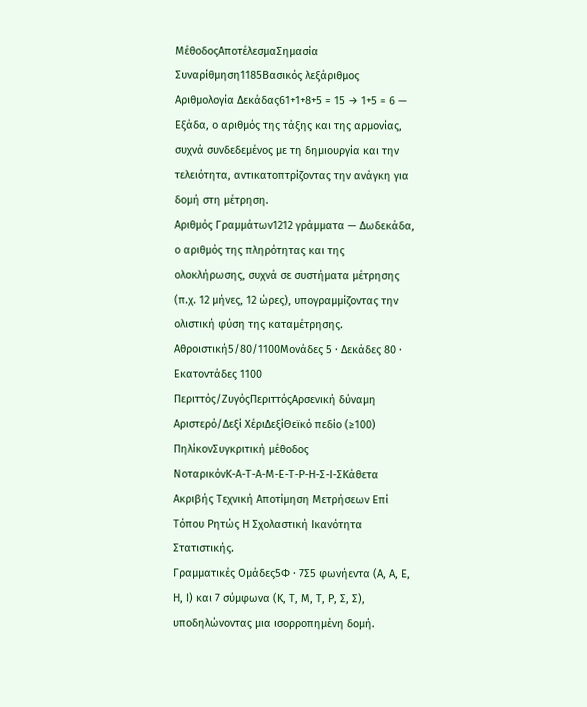ΜέθοδοςΑποτέλεσμαΣημασία
Συναρίθμηση1185Βασικός λεξάριθμος
Αριθμολογία Δεκάδας61+1+8+5 = 15 → 1+5 = 6 — Εξάδα, ο αριθμός της τάξης και της αρμονίας, συχνά συνδεδεμένος με τη δημιουργία και την τελειότητα, αντικατοπτρίζοντας την ανάγκη για δομή στη μέτρηση.
Αριθμός Γραμμάτων1212 γράμματα — Δωδεκάδα, ο αριθμός της πληρότητας και της ολοκλήρωσης, συχνά σε συστήματα μέτρησης (π.χ. 12 μήνες, 12 ώρες), υπογραμμίζοντας την ολιστική φύση της καταμέτρησης.
Αθροιστική5/80/1100Μονάδες 5 · Δεκάδες 80 · Εκατοντάδες 1100
Περιττός/ΖυγόςΠεριττόςΑρσενική δύναμη
Αριστερό/Δεξί ΧέριΔεξίΘεϊκό πεδίο (≥100)
ΠηλίκονΣυγκριτική μέθοδος
ΝοταρικόνΚ-Α-Τ-Α-Μ-Ε-Τ-Ρ-Η-Σ-Ι-ΣΚάθετα Ακριβής Τεχνική Αποτίμηση Μετρήσεων Επί Τόπου Ρητώς Η Σχολαστική Ικανότητα Στατιστικής.
Γραμματικές Ομάδες5Φ · 7Σ5 φωνήεντα (Α, Α, Ε, Η, Ι) και 7 σύμφωνα (Κ, Τ, Μ, Τ, Ρ, Σ, Σ), υποδηλώνοντας μια ισορροπημένη δομή.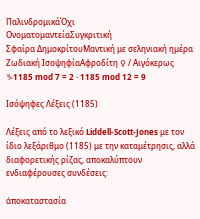ΠαλινδρομικάΌχι
ΟνοματομαντείαΣυγκριτική
Σφαίρα ΔημοκρίτουΜαντική με σεληνιακή ημέρα
Ζωδιακή ΙσοψηφίαΑφροδίτη ♀ / Αιγόκερως ♑1185 mod 7 = 2 · 1185 mod 12 = 9

Ισόψηφες Λέξεις (1185)

Λέξεις από το λεξικό Liddell-Scott-Jones με τον ίδιο λεξάριθμο (1185) με την καταμέτρησις, αλλά διαφορετικής ρίζας, αποκαλύπτουν ενδιαφέρουσες συνδέσεις:

ἀποκαταστασία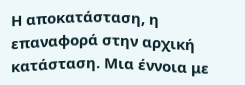Η αποκατάσταση, η επαναφορά στην αρχική κατάσταση. Μια έννοια με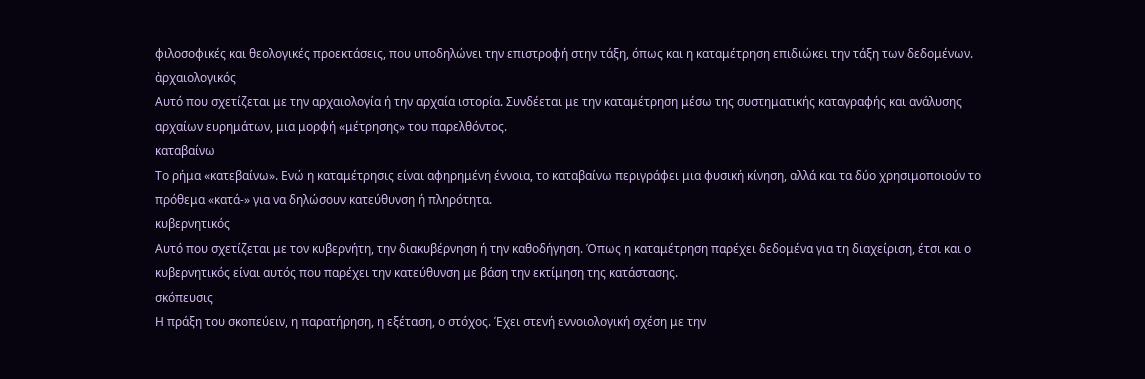φιλοσοφικές και θεολογικές προεκτάσεις, που υποδηλώνει την επιστροφή στην τάξη, όπως και η καταμέτρηση επιδιώκει την τάξη των δεδομένων.
ἀρχαιολογικός
Αυτό που σχετίζεται με την αρχαιολογία ή την αρχαία ιστορία. Συνδέεται με την καταμέτρηση μέσω της συστηματικής καταγραφής και ανάλυσης αρχαίων ευρημάτων, μια μορφή «μέτρησης» του παρελθόντος.
καταβαίνω
Το ρήμα «κατεβαίνω». Ενώ η καταμέτρησις είναι αφηρημένη έννοια, το καταβαίνω περιγράφει μια φυσική κίνηση, αλλά και τα δύο χρησιμοποιούν το πρόθεμα «κατά-» για να δηλώσουν κατεύθυνση ή πληρότητα.
κυβερνητικός
Αυτό που σχετίζεται με τον κυβερνήτη, την διακυβέρνηση ή την καθοδήγηση. Όπως η καταμέτρηση παρέχει δεδομένα για τη διαχείριση, έτσι και ο κυβερνητικός είναι αυτός που παρέχει την κατεύθυνση με βάση την εκτίμηση της κατάστασης.
σκόπευσις
Η πράξη του σκοπεύειν, η παρατήρηση, η εξέταση, ο στόχος. Έχει στενή εννοιολογική σχέση με την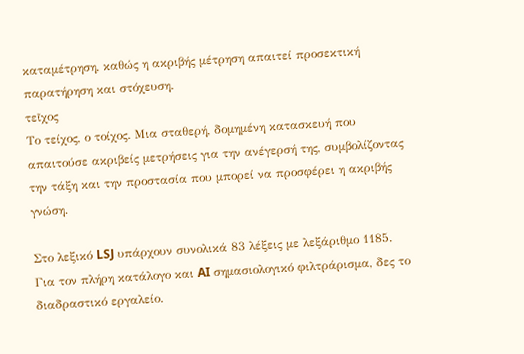καταμέτρηση, καθώς η ακριβής μέτρηση απαιτεί προσεκτική παρατήρηση και στόχευση.
τεῖχος
Το τείχος, ο τοίχος. Μια σταθερή, δομημένη κατασκευή που απαιτούσε ακριβείς μετρήσεις για την ανέγερσή της, συμβολίζοντας την τάξη και την προστασία που μπορεί να προσφέρει η ακριβής γνώση.

Στο λεξικό LSJ υπάρχουν συνολικά 83 λέξεις με λεξάριθμο 1185. Για τον πλήρη κατάλογο και AI σημασιολογικό φιλτράρισμα, δες το διαδραστικό εργαλείο.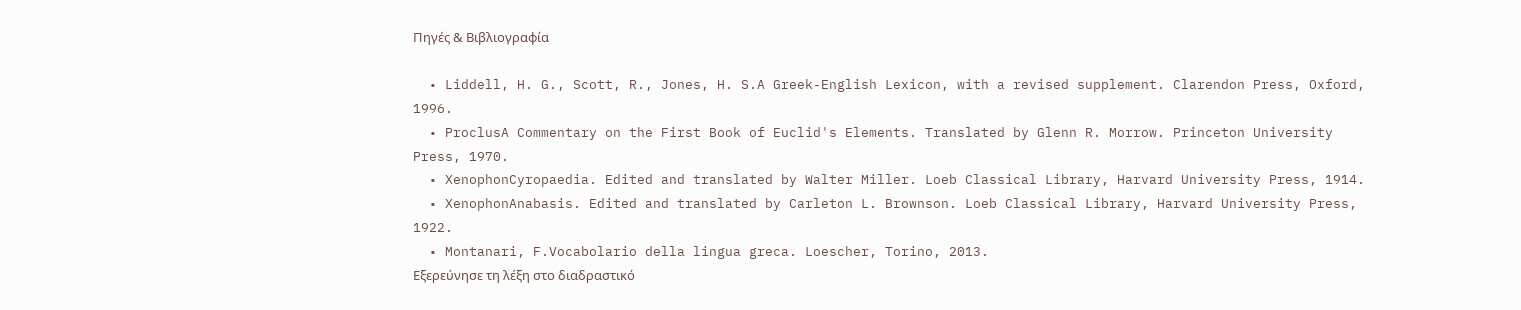Πηγές & Βιβλιογραφία

  • Liddell, H. G., Scott, R., Jones, H. S.A Greek-English Lexicon, with a revised supplement. Clarendon Press, Oxford, 1996.
  • ProclusA Commentary on the First Book of Euclid's Elements. Translated by Glenn R. Morrow. Princeton University Press, 1970.
  • XenophonCyropaedia. Edited and translated by Walter Miller. Loeb Classical Library, Harvard University Press, 1914.
  • XenophonAnabasis. Edited and translated by Carleton L. Brownson. Loeb Classical Library, Harvard University Press, 1922.
  • Montanari, F.Vocabolario della lingua greca. Loescher, Torino, 2013.
Εξερεύνησε τη λέξη στο διαδραστικό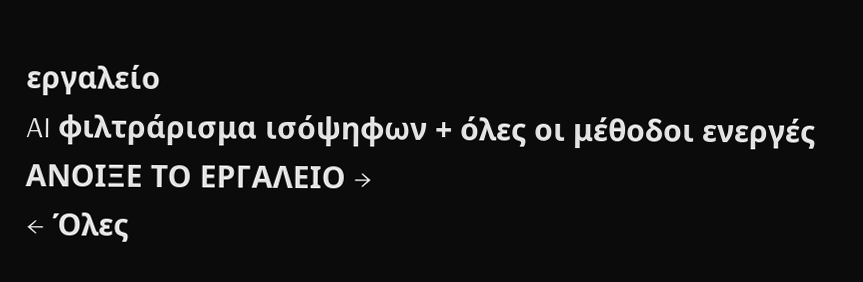εργαλείο
AI φιλτράρισμα ισόψηφων + όλες οι μέθοδοι ενεργές
ΑΝΟΙΞΕ ΤΟ ΕΡΓΑΛΕΙΟ →
← Όλες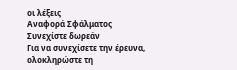οι λέξεις
Αναφορά Σφάλματος
Συνεχίστε δωρεάν
Για να συνεχίσετε την έρευνα, ολοκληρώστε τη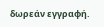δωρεάν εγγραφή.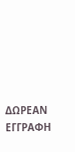ΔΩΡΕΑΝ ΕΓΓΡΑΦΗ